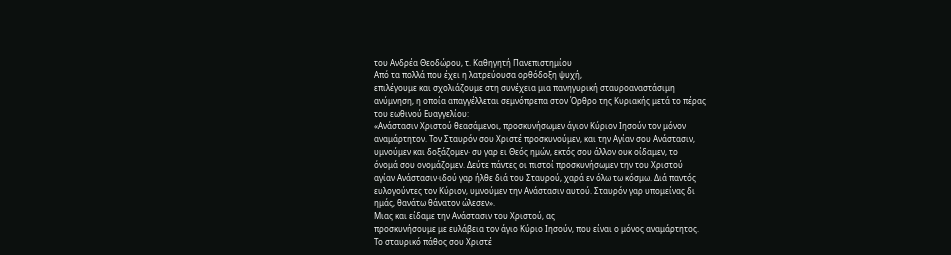του Ανδρέα Θεοδώρου, τ. Καθηγητή Πανεπιστημίου
Από τα πολλά που έχει η λατρεύουσα ορθόδοξη ψυχή,
επιλέγουμε και σχολιάζουμε στη συνέχεια μια πανηγυρική σταυροαναστάσιμη
ανύμνηση, η οποία απαγγέλλεται σεμνόπρεπα στον Όρθρο της Κυριακής μετά το πέρας
του εωθινού Ευαγγελίου:
«Ανάστασιν Χριστού θεασάμενοι, προσκυνήσωμεν άγιον Κύριον Ιησούν τον μόνον
αναμάρτητον. Τον Σταυρόν σου Χριστέ προσκυνούμεν, και την Αγίαν σου Ανάστασιν,
υμνούμεν και δοξάζομεν· συ γαρ ει Θεός ημών, εκτός σου άλλον ουκ οίδαμεν, το
όνομά σου ονομάζομεν. Δεύτε πάντες οι πιστοί προσκυνήσωμεν την του Χριστού
αγίαν Ανάστασιν·ιδού γαρ ήλθε διά του Σταυρού, χαρά εν όλω τω κόσμω. Διά παντός
ευλογούντες τον Κύριον, υμνούμεν την Ανάστασιν αυτού. Σταυρόν γαρ υπομείνας δι
ημάς, θανάτω θάνατον ώλεσεν».
Μιας και είδαμε την Ανάστασιν του Χριστού, ας
προσκυνήσουμε με ευλάβεια τον άγιο Κύριο Ιησούν, που είναι ο μόνος αναμάρτητος.
Το σταυρικό πάθος σου Χριστέ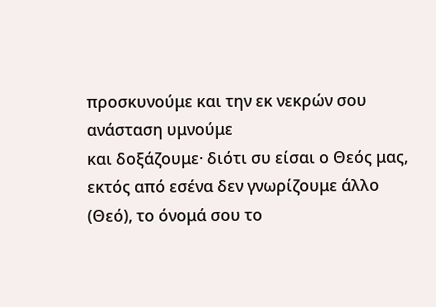προσκυνούμε και την εκ νεκρών σου ανάσταση υμνούμε
και δοξάζουμε· διότι συ είσαι ο Θεός μας, εκτός από εσένα δεν γνωρίζουμε άλλο
(Θεό), το όνομά σου το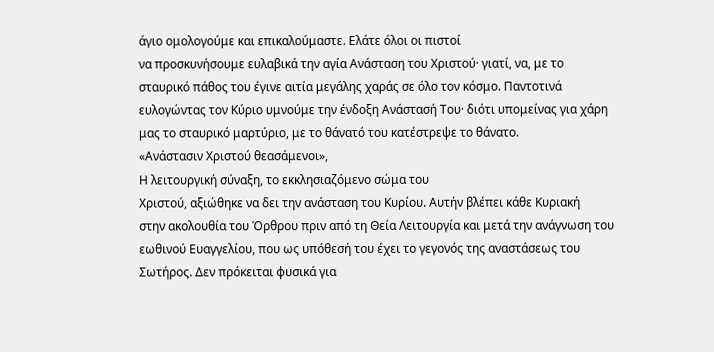άγιο ομολογούμε και επικαλούμαστε. Ελάτε όλοι οι πιστοί
να προσκυνήσουμε ευλαβικά την αγία Ανάσταση του Χριστού· γιατί, να, με το
σταυρικό πάθος του έγινε αιτία μεγάλης χαράς σε όλο τον κόσμο. Παντοτινά
ευλογώντας τον Κύριο υμνούμε την ένδοξη Ανάστασή Του· διότι υπομείνας για χάρη
μας το σταυρικό μαρτύριο, με το θάνατό του κατέστρεψε το θάνατο.
«Ανάστασιν Χριστού θεασάμενοι»,
Η λειτουργική σύναξη, το εκκλησιαζόμενο σώμα του
Χριστού, αξιώθηκε να δει την ανάσταση του Κυρίου. Αυτήν βλέπει κάθε Κυριακή
στην ακολουθία του Όρθρου πριν από τη Θεία Λειτουργία και μετά την ανάγνωση του
εωθινού Ευαγγελίου, που ως υπόθεσή του έχει το γεγονός της αναστάσεως του
Σωτήρος. Δεν πρόκειται φυσικά για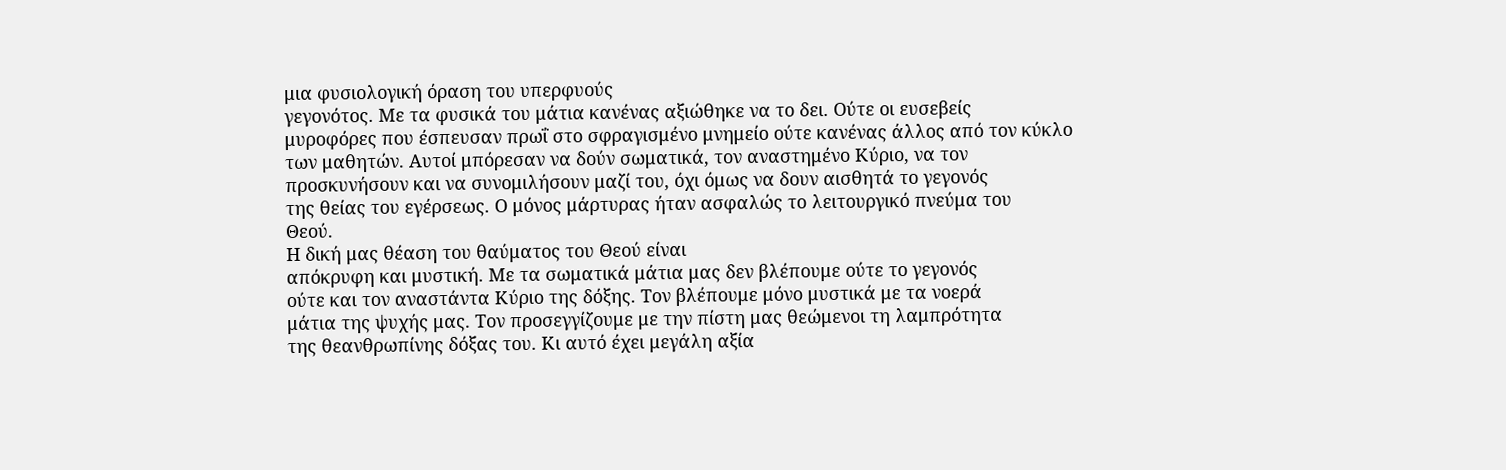μια φυσιολογική όραση του υπερφυούς
γεγονότος. Με τα φυσικά του μάτια κανένας αξιώθηκε να το δει. Ούτε οι ευσεβείς
μυροφόρες που έσπευσαν πρωΐ στο σφραγισμένο μνημείο ούτε κανένας άλλος από τον κύκλο
των μαθητών. Αυτοί μπόρεσαν να δούν σωματικά, τον αναστημένο Κύριο, να τον
προσκυνήσουν και να συνομιλήσουν μαζί του, όχι όμως να δουν αισθητά το γεγονός
της θείας του εγέρσεως. Ο μόνος μάρτυρας ήταν ασφαλώς το λειτουργικό πνεύμα του
Θεού.
Η δική μας θέαση του θαύματος του Θεού είναι
απόκρυφη και μυστική. Με τα σωματικά μάτια μας δεν βλέπουμε ούτε το γεγονός
ούτε και τον αναστάντα Κύριο της δόξης. Τον βλέπουμε μόνο μυστικά με τα νοερά
μάτια της ψυχής μας. Τον προσεγγίζουμε με την πίστη μας θεώμενοι τη λαμπρότητα
της θεανθρωπίνης δόξας του. Κι αυτό έχει μεγάλη αξία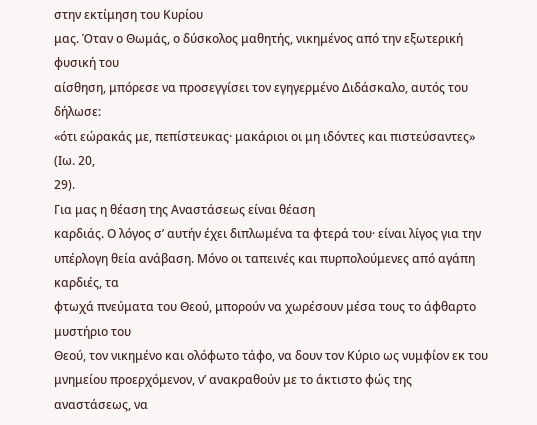στην εκτίμηση του Κυρίου
μας. Όταν ο Θωμάς, ο δύσκολος μαθητής, νικημένος από την εξωτερική φυσική του
αίσθηση, μπόρεσε να προσεγγίσει τον εγηγερμένο Διδάσκαλο, αυτός του δήλωσε:
«ότι εώρακάς με, πεπίστευκας· μακάριοι οι μη ιδόντες και πιστεύσαντες» (Ιω. 20,
29).
Για μας η θέαση της Αναστάσεως είναι θέαση
καρδιάς. Ο λόγος σ’ αυτήν έχει διπλωμένα τα φτερά του· είναι λίγος για την
υπέρλογη θεία ανάβαση. Μόνο οι ταπεινές και πυρπολούμενες από αγάπη καρδιές, τα
φτωχά πνεύματα του Θεού, μπορούν να χωρέσουν μέσα τους το άφθαρτο μυστήριο του
Θεού, τον νικημένο και ολόφωτο τάφο, να δουν τον Κύριο ως νυμφίον εκ του
μνημείου προερχόμενον, ν’ ανακραθούν με το άκτιστο φώς της αναστάσεως, να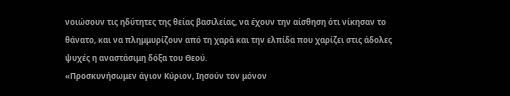νοιώσουν τις ηδύτητες της θείας βασιλείας, να έχουν την αίσθηση ότι νίκησαν το
θάνατο, και να πλημμυρίζουν από τη χαρά και την ελπίδα που χαρίζει στις άδολες
ψυχές η αναστάσιμη δόξα του Θεού.
«Προσκυνήσωμεν άγιον Κύριον, Ιησούν τον μόνον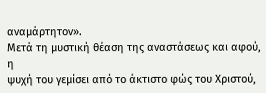αναμάρτητον».
Μετά τη μυστική θέαση της αναστάσεως και αφού, η
ψυχή του γεμίσει από το άκτιστο φώς του Χριστού,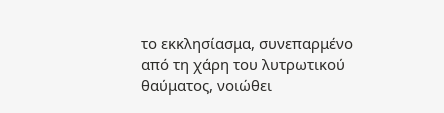το εκκλησίασμα, συνεπαρμένο
από τη χάρη του λυτρωτικού θαύματος, νοιώθει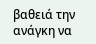βαθειά την ανάγκη να